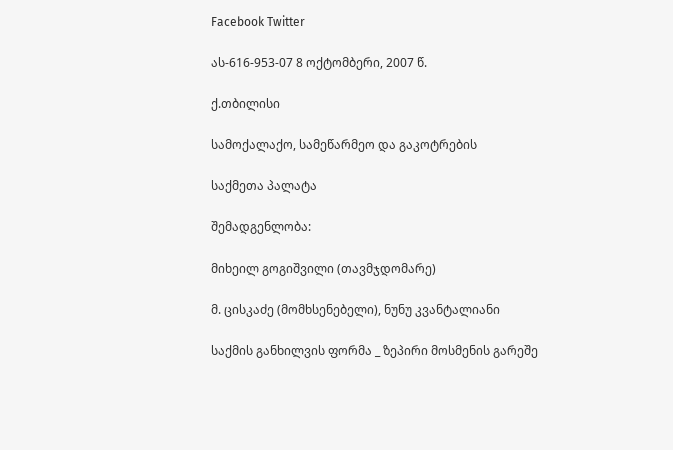Facebook Twitter

ას-616-953-07 8 ოქტომბერი, 2007 წ.

ქ.თბილისი

სამოქალაქო, სამეწარმეო და გაკოტრების

საქმეთა პალატა

შემადგენლობა:

მიხეილ გოგიშვილი (თავმჯდომარე)

მ. ცისკაძე (მომხსენებელი), ნუნუ კვანტალიანი

საქმის განხილვის ფორმა _ ზეპირი მოსმენის გარეშე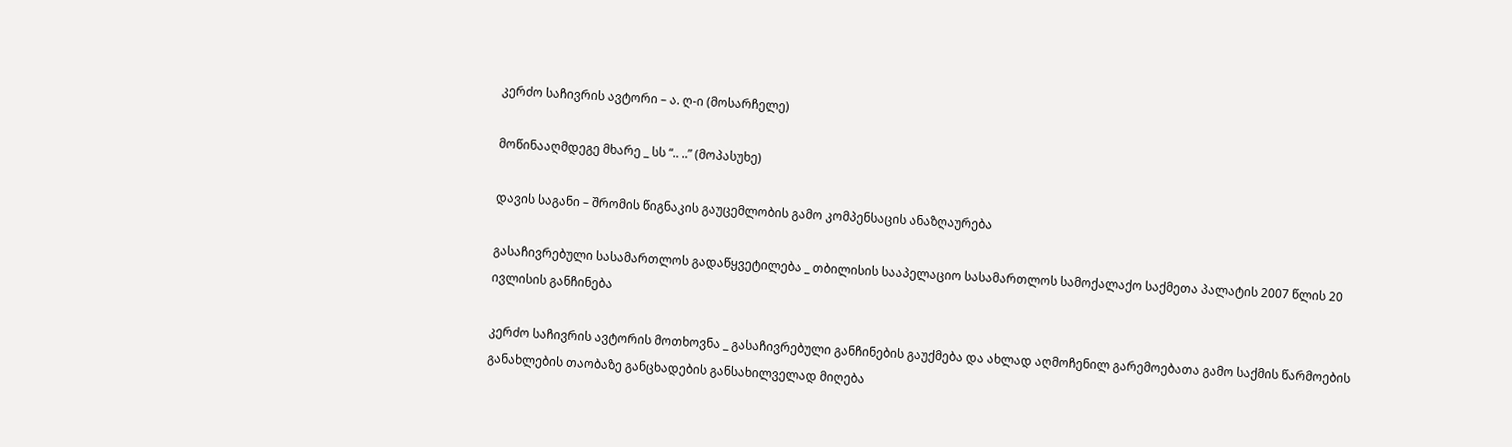კერძო საჩივრის ავტორი – ა. ღ-ი (მოსარჩელე)

მოწინააღმდეგე მხარე _ სს “.. ..” (მოპასუხე)

დავის საგანი – შრომის წიგნაკის გაუცემლობის გამო კომპენსაცის ანაზღაურება

გასაჩივრებული სასამართლოს გადაწყვეტილება _ თბილისის სააპელაციო სასამართლოს სამოქალაქო საქმეთა პალატის 2007 წლის 20 ივლისის განჩინება

კერძო საჩივრის ავტორის მოთხოვნა _ გასაჩივრებული განჩინების გაუქმება და ახლად აღმოჩენილ გარემოებათა გამო საქმის წარმოების განახლების თაობაზე განცხადების განსახილველად მიღება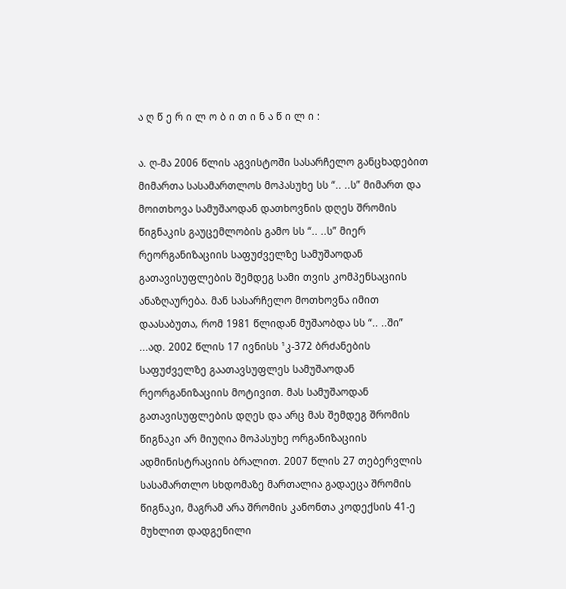ა ღ წ ე რ ი ლ ო ბ ი თ ი ნ ა წ ი ლ ი :

ა. ღ-მა 2006 წლის აგვისტოში სასარჩელო განცხადებით მიმართა სასამართლოს მოპასუხე სს “.. ..ს” მიმართ და მოითხოვა სამუშაოდან დათხოვნის დღეს შრომის წიგნაკის გაუცემლობის გამო სს “.. ..ს” მიერ რეორგანიზაციის საფუძველზე სამუშაოდან გათავისუფლების შემდეგ სამი თვის კომპენსაციის ანაზღაურება. მან სასარჩელო მოთხოვნა იმით დაასაბუთა, რომ 1981 წლიდან მუშაობდა სს “.. ..ში” ...ად. 2002 წლის 17 ივნისს ¹კ-372 ბრძანების საფუძველზე გაათავსუფლეს სამუშაოდან რეორგანიზაციის მოტივით. მას სამუშაოდან გათავისუფლების დღეს და არც მას შემდეგ შრომის წიგნაკი არ მიუღია მოპასუხე ორგანიზაციის ადმინისტრაციის ბრალით. 2007 წლის 27 თებერვლის სასამართლო სხდომაზე მართალია გადაეცა შრომის წიგნაკი, მაგრამ არა შრომის კანონთა კოდექსის 41-ე მუხლით დადგენილი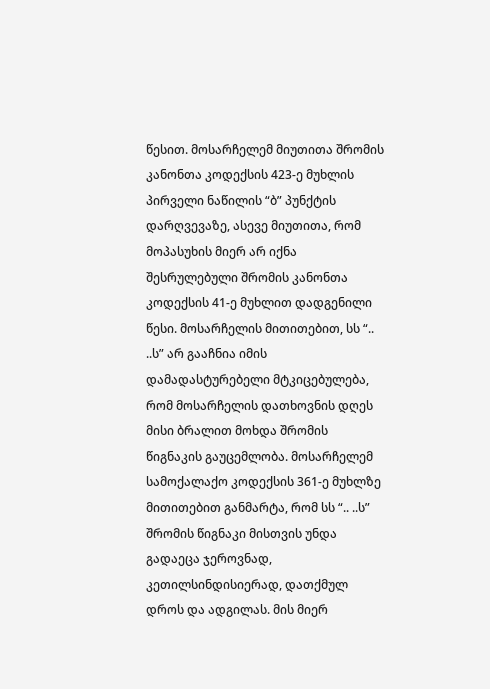წესით. მოსარჩელემ მიუთითა შრომის კანონთა კოდექსის 423-ე მუხლის პირველი ნაწილის “ბ” პუნქტის დარღვევაზე, ასევე მიუთითა, რომ მოპასუხის მიერ არ იქნა შესრულებული შრომის კანონთა კოდექსის 41-ე მუხლით დადგენილი წესი. მოსარჩელის მითითებით, სს “.. ..ს” არ გააჩნია იმის დამადასტურებელი მტკიცებულება, რომ მოსარჩელის დათხოვნის დღეს მისი ბრალით მოხდა შრომის წიგნაკის გაუცემლობა. მოსარჩელემ სამოქალაქო კოდექსის 361-ე მუხლზე მითითებით განმარტა, რომ სს “.. ..ს” შრომის წიგნაკი მისთვის უნდა გადაეცა ჯეროვნად, კეთილსინდისიერად, დათქმულ დროს და ადგილას. მის მიერ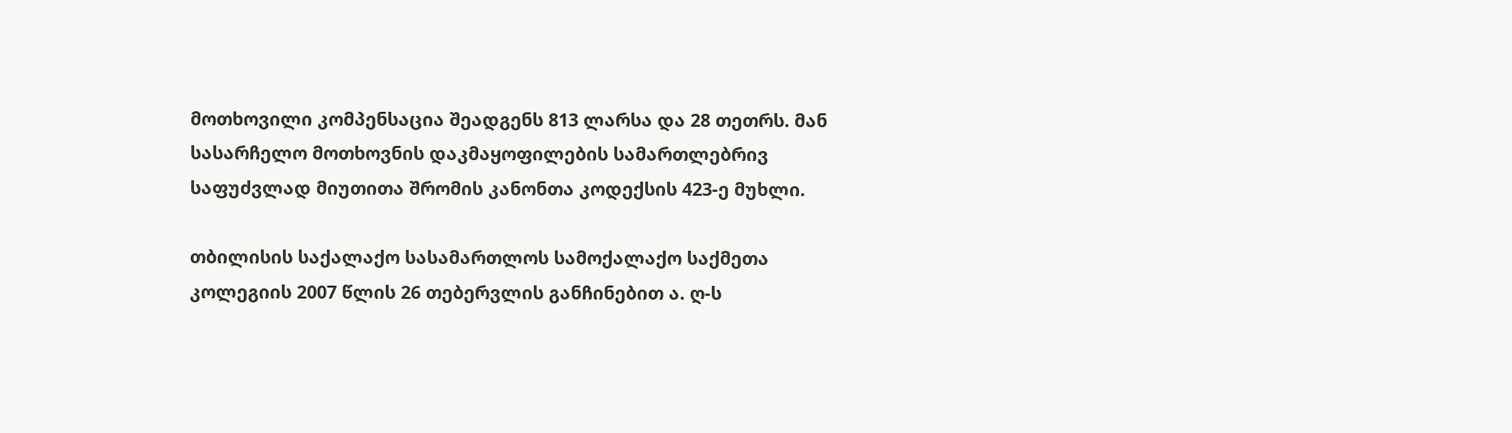მოთხოვილი კომპენსაცია შეადგენს 813 ლარსა და 28 თეთრს. მან სასარჩელო მოთხოვნის დაკმაყოფილების სამართლებრივ საფუძვლად მიუთითა შრომის კანონთა კოდექსის 423-ე მუხლი.

თბილისის საქალაქო სასამართლოს სამოქალაქო საქმეთა კოლეგიის 2007 წლის 26 თებერვლის განჩინებით ა. ღ-ს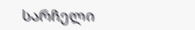სარჩელი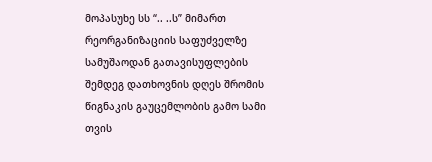მოპასუხე სს “.. ..ს” მიმართ რეორგანიზაციის საფუძველზე სამუშაოდან გათავისუფლების შემდეგ დათხოვნის დღეს შრომის წიგნაკის გაუცემლობის გამო სამი თვის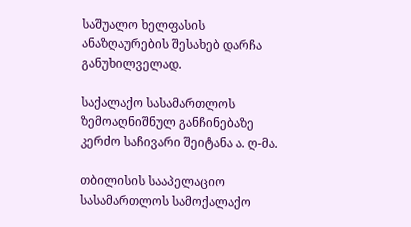საშუალო ხელფასის ანაზღაურების შესახებ დარჩა განუხილველად.

საქალაქო სასამართლოს ზემოაღნიშნულ განჩინებაზე კერძო საჩივარი შეიტანა ა. ღ-მა.

თბილისის სააპელაციო სასამართლოს სამოქალაქო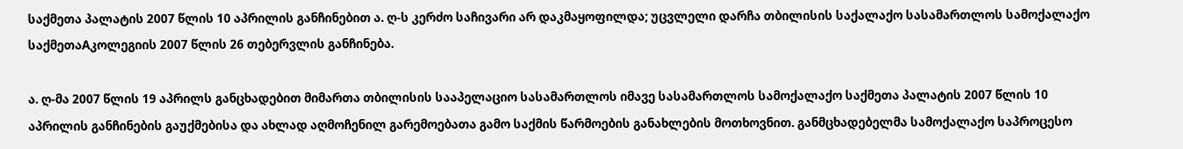საქმეთა პალატის 2007 წლის 10 აპრილის განჩინებით ა. ღ-ს კერძო საჩივარი არ დაკმაყოფილდა; უცვლელი დარჩა თბილისის საქალაქო სასამართლოს სამოქალაქო საქმეთაAკოლეგიის 2007 წლის 26 თებერვლის განჩინება.

ა. ღ-მა 2007 წლის 19 აპრილს განცხადებით მიმართა თბილისის სააპელაციო სასამართლოს იმავე სასამართლოს სამოქალაქო საქმეთა პალატის 2007 წლის 10 აპრილის განჩინების გაუქმებისა და ახლად აღმოჩენილ გარემოებათა გამო საქმის წარმოების განახლების მოთხოვნით. განმცხადებელმა სამოქალაქო საპროცესო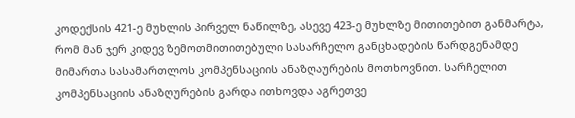კოდექსის 421-ე მუხლის პირველ ნაწილზე, ასევე 423-ე მუხლზე მითითებით განმარტა, რომ მან ჯერ კიდევ ზემოთმითითებული სასარჩელო განცხადების წარდგენამდე მიმართა სასამართლოს კომპენსაციის ანაზღაურების მოთხოვნით. სარჩელით კომპენსაციის ანაზღურების გარდა ითხოვდა აგრეთვე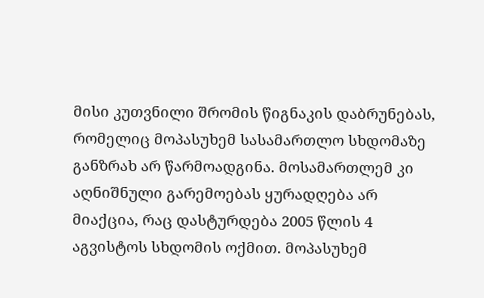მისი კუთვნილი შრომის წიგნაკის დაბრუნებას, რომელიც მოპასუხემ სასამართლო სხდომაზე განზრახ არ წარმოადგინა. მოსამართლემ კი აღნიშნული გარემოებას ყურადღება არ მიაქცია, რაც დასტურდება 2005 წლის 4 აგვისტოს სხდომის ოქმით. მოპასუხემ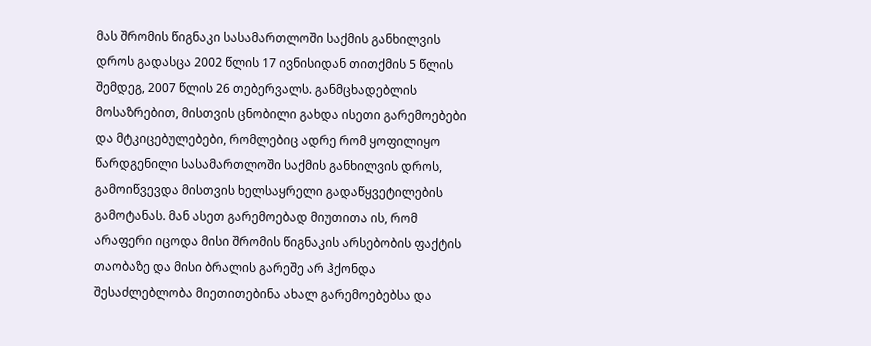მას შრომის წიგნაკი სასამართლოში საქმის განხილვის დროს გადასცა 2002 წლის 17 ივნისიდან თითქმის 5 წლის შემდეგ, 2007 წლის 26 თებერვალს. განმცხადებლის მოსაზრებით, მისთვის ცნობილი გახდა ისეთი გარემოებები და მტკიცებულებები, რომლებიც ადრე რომ ყოფილიყო წარდგენილი სასამართლოში საქმის განხილვის დროს, გამოიწვევდა მისთვის ხელსაყრელი გადაწყვეტილების გამოტანას. მან ასეთ გარემოებად მიუთითა ის, რომ არაფერი იცოდა მისი შრომის წიგნაკის არსებობის ფაქტის თაობაზე და მისი ბრალის გარეშე არ ჰქონდა შესაძლებლობა მიეთითებინა ახალ გარემოებებსა და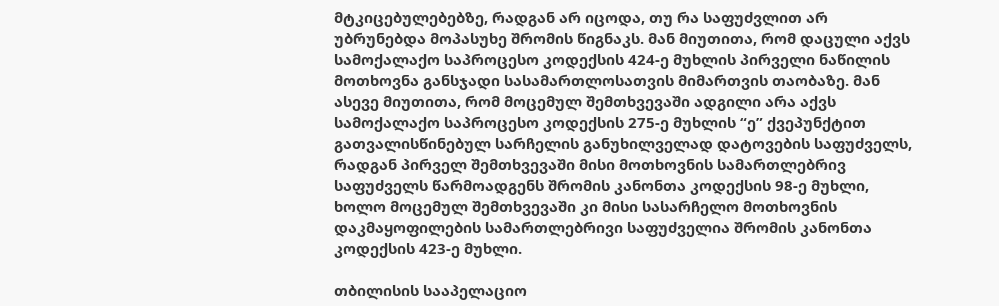მტკიცებულებებზე, რადგან არ იცოდა, თუ რა საფუძვლით არ უბრუნებდა მოპასუხე შრომის წიგნაკს. მან მიუთითა, რომ დაცული აქვს სამოქალაქო საპროცესო კოდექსის 424-ე მუხლის პირველი ნაწილის მოთხოვნა განსჯადი სასამართლოსათვის მიმართვის თაობაზე. მან ასევე მიუთითა, რომ მოცემულ შემთხვევაში ადგილი არა აქვს სამოქალაქო საპროცესო კოდექსის 275-ე მუხლის “ე” ქვეპუნქტით გათვალისწინებულ სარჩელის განუხილველად დატოვების საფუძველს, რადგან პირველ შემთხვევაში მისი მოთხოვნის სამართლებრივ საფუძველს წარმოადგენს შრომის კანონთა კოდექსის 98-ე მუხლი, ხოლო მოცემულ შემთხვევაში კი მისი სასარჩელო მოთხოვნის დაკმაყოფილების სამართლებრივი საფუძველია შრომის კანონთა კოდექსის 423-ე მუხლი.

თბილისის სააპელაციო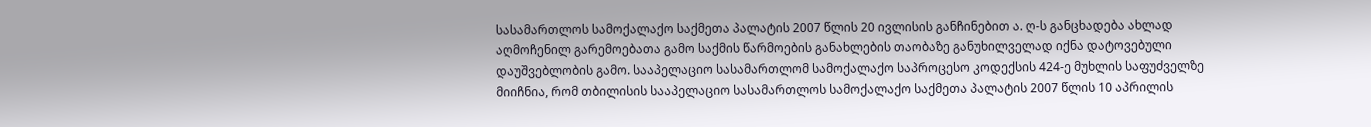სასამართლოს სამოქალაქო საქმეთა პალატის 2007 წლის 20 ივლისის განჩინებით ა. ღ-ს განცხადება ახლად აღმოჩენილ გარემოებათა გამო საქმის წარმოების განახლების თაობაზე განუხილველად იქნა დატოვებული დაუშვებლობის გამო. სააპელაციო სასამართლომ სამოქალაქო საპროცესო კოდექსის 424-ე მუხლის საფუძველზე მიიჩნია, რომ თბილისის სააპელაციო სასამართლოს სამოქალაქო საქმეთა პალატის 2007 წლის 10 აპრილის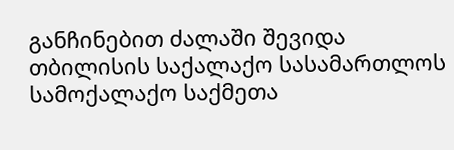განჩინებით ძალაში შევიდა თბილისის საქალაქო სასამართლოს სამოქალაქო საქმეთა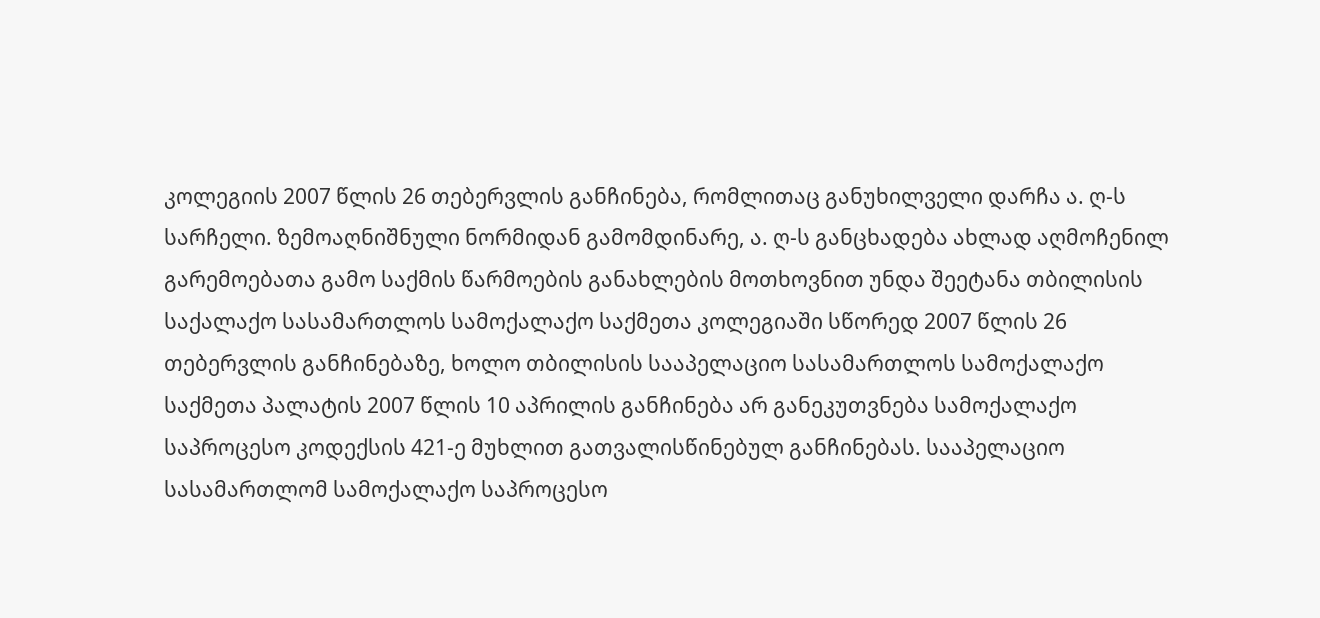კოლეგიის 2007 წლის 26 თებერვლის განჩინება, რომლითაც განუხილველი დარჩა ა. ღ-ს სარჩელი. ზემოაღნიშნული ნორმიდან გამომდინარე, ა. ღ-ს განცხადება ახლად აღმოჩენილ გარემოებათა გამო საქმის წარმოების განახლების მოთხოვნით უნდა შეეტანა თბილისის საქალაქო სასამართლოს სამოქალაქო საქმეთა კოლეგიაში სწორედ 2007 წლის 26 თებერვლის განჩინებაზე, ხოლო თბილისის სააპელაციო სასამართლოს სამოქალაქო საქმეთა პალატის 2007 წლის 10 აპრილის განჩინება არ განეკუთვნება სამოქალაქო საპროცესო კოდექსის 421-ე მუხლით გათვალისწინებულ განჩინებას. სააპელაციო სასამართლომ სამოქალაქო საპროცესო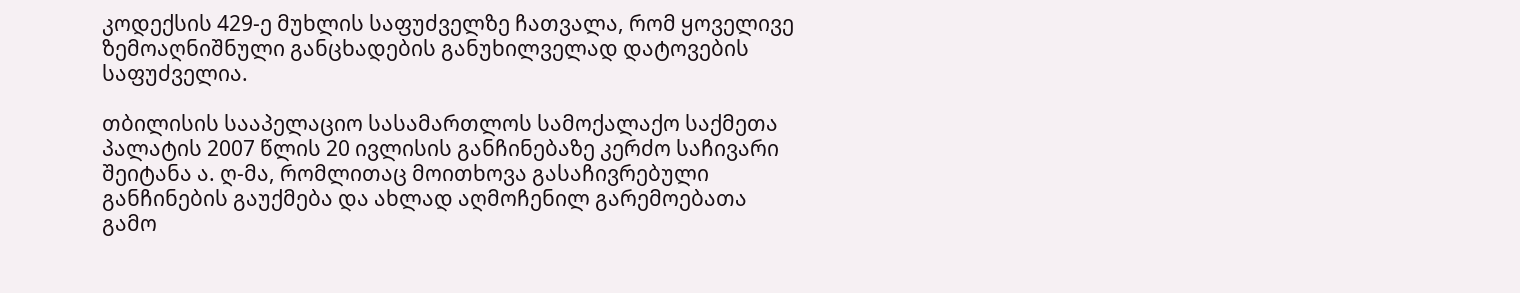კოდექსის 429-ე მუხლის საფუძველზე ჩათვალა, რომ ყოველივე ზემოაღნიშნული განცხადების განუხილველად დატოვების საფუძველია.

თბილისის სააპელაციო სასამართლოს სამოქალაქო საქმეთა პალატის 2007 წლის 20 ივლისის განჩინებაზე კერძო საჩივარი შეიტანა ა. ღ-მა, რომლითაც მოითხოვა გასაჩივრებული განჩინების გაუქმება და ახლად აღმოჩენილ გარემოებათა გამო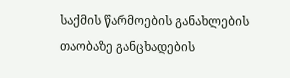საქმის წარმოების განახლების თაობაზე განცხადების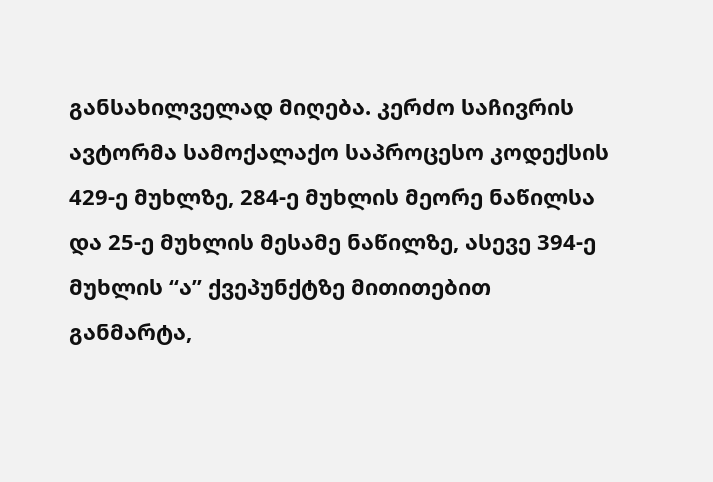განსახილველად მიღება. კერძო საჩივრის ავტორმა სამოქალაქო საპროცესო კოდექსის 429-ე მუხლზე, 284-ე მუხლის მეორე ნაწილსა და 25-ე მუხლის მესამე ნაწილზე, ასევე 394-ე მუხლის “ა” ქვეპუნქტზე მითითებით განმარტა,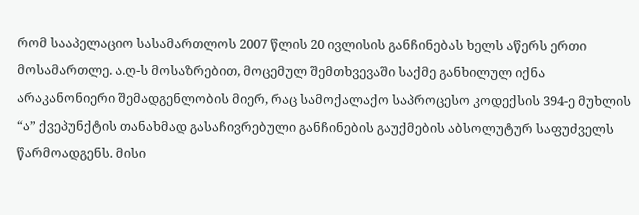რომ სააპელაციო სასამართლოს 2007 წლის 20 ივლისის განჩინებას ხელს აწერს ერთი მოსამართლე. ა.ღ-ს მოსაზრებით, მოცემულ შემთხვევაში საქმე განხილულ იქნა არაკანონიერი შემადგენლობის მიერ, რაც სამოქალაქო საპროცესო კოდექსის 394-ე მუხლის “ა” ქვეპუნქტის თანახმად გასაჩივრებული განჩინების გაუქმების აბსოლუტურ საფუძველს წარმოადგენს. მისი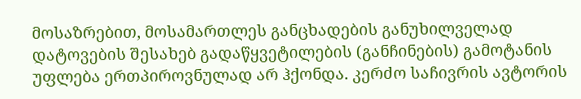მოსაზრებით, მოსამართლეს განცხადების განუხილველად დატოვების შესახებ გადაწყვეტილების (განჩინების) გამოტანის უფლება ერთპიროვნულად არ ჰქონდა. კერძო საჩივრის ავტორის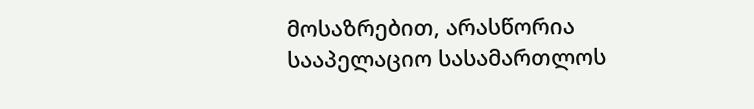მოსაზრებით, არასწორია სააპელაციო სასამართლოს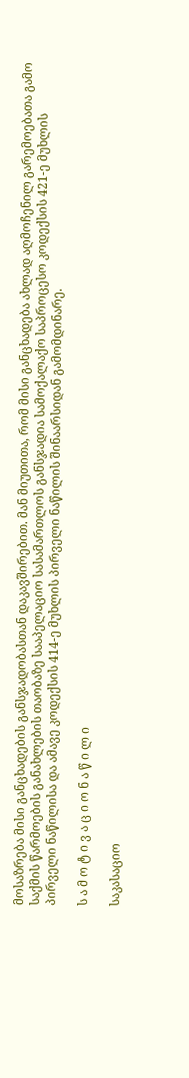მოსაზრება მისი განცხადების განსჯადობასთან დაკავშირებით. მან მიუთითა, რომ მისი განცხადება ახლად აღმოჩენილ გარემოებათა გამო საქმის წარმოების განახლების თაობაზე სააპელაციო სასამართლოს განსჯადია სამოქალაქო საპროცესო კოდექსის 421-ე მუხლის პირველი ნაწილისა და ამავე კოდექსის 414-ე მუხლის პირველი ნაწილის შინაარსიდან გამომდინარე.

ს ა მ ო ტ ი ვ ა ც ი ო ნ ა წ ი ლ ი

საკასაციო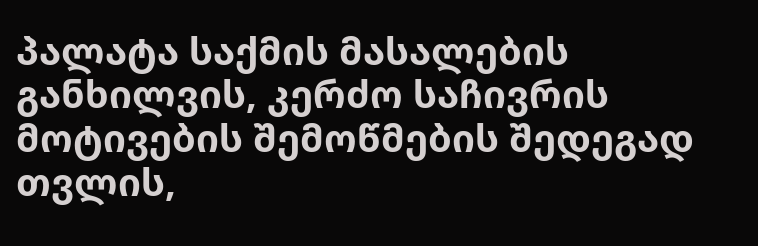პალატა საქმის მასალების განხილვის, კერძო საჩივრის მოტივების შემოწმების შედეგად თვლის,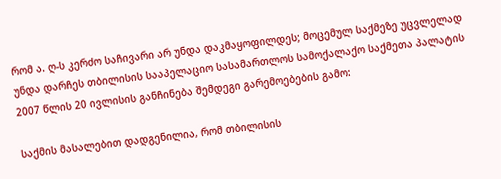რომ ა. ღ-ს კერძო საჩივარი არ უნდა დაკმაყოფილდეს; მოცემულ საქმეზე უცვლელად უნდა დარჩეს თბილისის სააპელაციო სასამართლოს სამოქალაქო საქმეთა პალატის 2007 წლის 20 ივლისის განჩინება შემდეგი გარემოებების გამო:

საქმის მასალებით დადგენილია, რომ თბილისის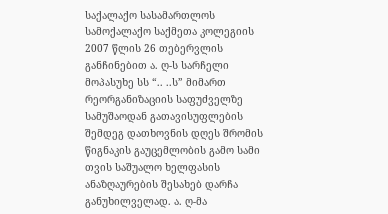საქალაქო სასამართლოს სამოქალაქო საქმეთა კოლეგიის 2007 წლის 26 თებერვლის განჩინებით ა. ღ-ს სარჩელი მოპასუხე სს “.. ..ს” მიმართ რეორგანიზაციის საფუძველზე სამუშაოდან გათავისუფლების შემდეგ დათხოვნის დღეს შრომის წიგნაკის გაუცემლობის გამო სამი თვის საშუალო ხელფასის ანაზღაურების შესახებ დარჩა განუხილველად. ა. ღ-მა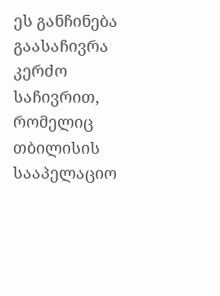ეს განჩინება გაასაჩივრა კერძო საჩივრით, რომელიც თბილისის სააპელაციო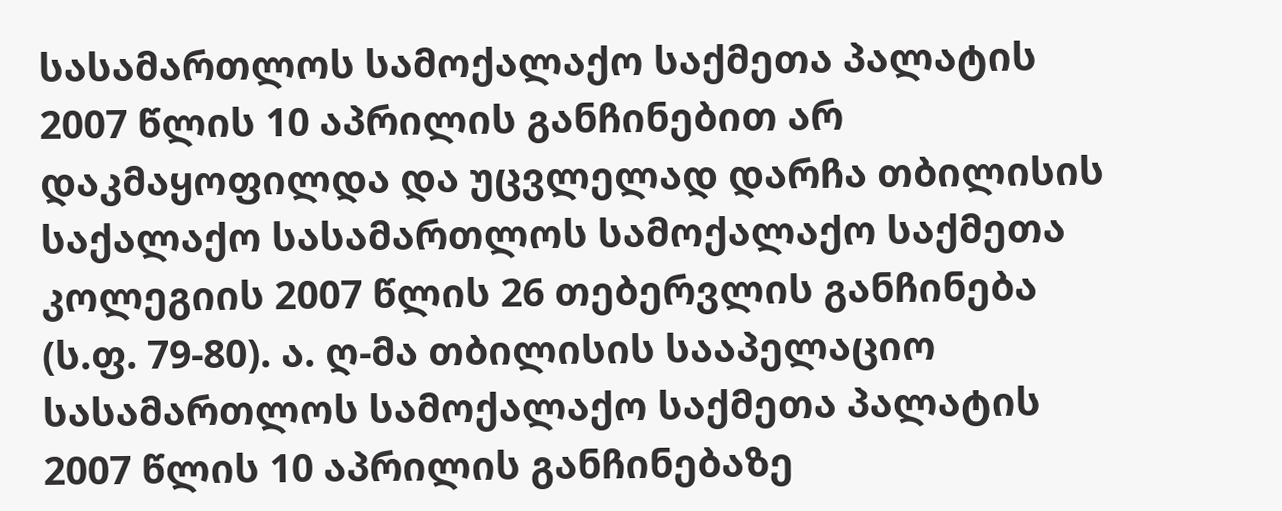სასამართლოს სამოქალაქო საქმეთა პალატის 2007 წლის 10 აპრილის განჩინებით არ დაკმაყოფილდა და უცვლელად დარჩა თბილისის საქალაქო სასამართლოს სამოქალაქო საქმეთა კოლეგიის 2007 წლის 26 თებერვლის განჩინება (ს.ფ. 79-80). ა. ღ-მა თბილისის სააპელაციო სასამართლოს სამოქალაქო საქმეთა პალატის 2007 წლის 10 აპრილის განჩინებაზე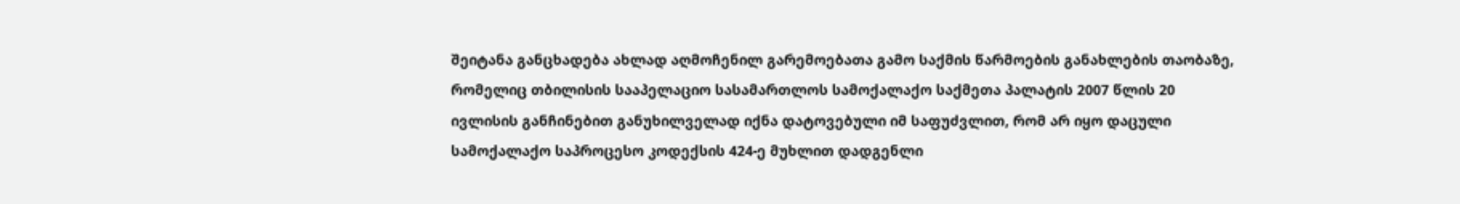შეიტანა განცხადება ახლად აღმოჩენილ გარემოებათა გამო საქმის წარმოების განახლების თაობაზე, რომელიც თბილისის სააპელაციო სასამართლოს სამოქალაქო საქმეთა პალატის 2007 წლის 20 ივლისის განჩინებით განუხილველად იქნა დატოვებული იმ საფუძვლით, რომ არ იყო დაცული სამოქალაქო საპროცესო კოდექსის 424-ე მუხლით დადგენლი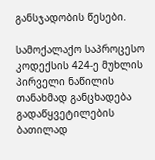განსჯადობის წესები.

სამოქალაქო საპროცესო კოდექსის 424-ე მუხლის პირველი ნაწილის თანახმად განცხადება გადაწყვეტილების ბათილად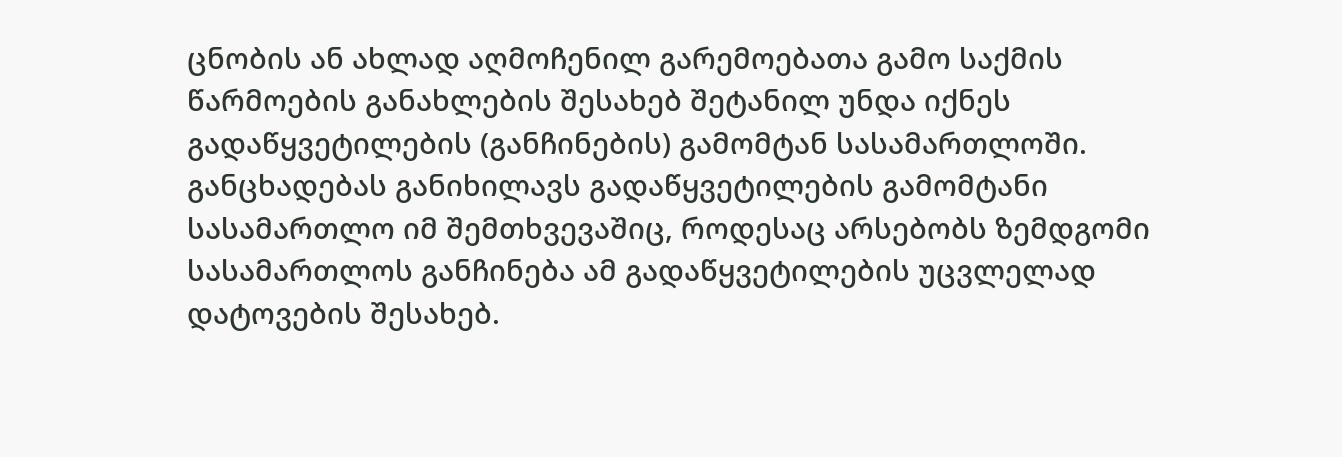ცნობის ან ახლად აღმოჩენილ გარემოებათა გამო საქმის წარმოების განახლების შესახებ შეტანილ უნდა იქნეს გადაწყვეტილების (განჩინების) გამომტან სასამართლოში. განცხადებას განიხილავს გადაწყვეტილების გამომტანი სასამართლო იმ შემთხვევაშიც, როდესაც არსებობს ზემდგომი სასამართლოს განჩინება ამ გადაწყვეტილების უცვლელად დატოვების შესახებ.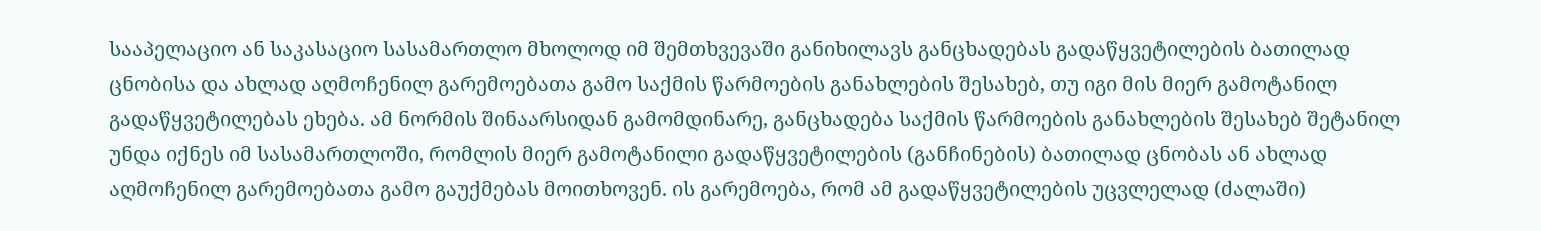სააპელაციო ან საკასაციო სასამართლო მხოლოდ იმ შემთხვევაში განიხილავს განცხადებას გადაწყვეტილების ბათილად ცნობისა და ახლად აღმოჩენილ გარემოებათა გამო საქმის წარმოების განახლების შესახებ, თუ იგი მის მიერ გამოტანილ გადაწყვეტილებას ეხება. ამ ნორმის შინაარსიდან გამომდინარე, განცხადება საქმის წარმოების განახლების შესახებ შეტანილ უნდა იქნეს იმ სასამართლოში, რომლის მიერ გამოტანილი გადაწყვეტილების (განჩინების) ბათილად ცნობას ან ახლად აღმოჩენილ გარემოებათა გამო გაუქმებას მოითხოვენ. ის გარემოება, რომ ამ გადაწყვეტილების უცვლელად (ძალაში)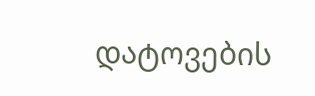დატოვების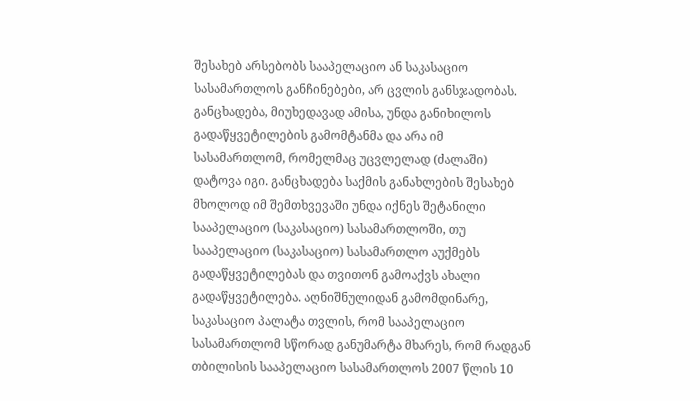შესახებ არსებობს სააპელაციო ან საკასაციო სასამართლოს განჩინებები, არ ცვლის განსჯადობას. განცხადება, მიუხედავად ამისა, უნდა განიხილოს გადაწყვეტილების გამომტანმა და არა იმ სასამართლომ, რომელმაც უცვლელად (ძალაში) დატოვა იგი. განცხადება საქმის განახლების შესახებ მხოლოდ იმ შემთხვევაში უნდა იქნეს შეტანილი სააპელაციო (საკასაციო) სასამართლოში, თუ სააპელაციო (საკასაციო) სასამართლო აუქმებს გადაწყვეტილებას და თვითონ გამოაქვს ახალი გადაწყვეტილება. აღნიშნულიდან გამომდინარე, საკასაციო პალატა თვლის, რომ სააპელაციო სასამართლომ სწორად განუმარტა მხარეს, რომ რადგან თბილისის სააპელაციო სასამართლოს 2007 წლის 10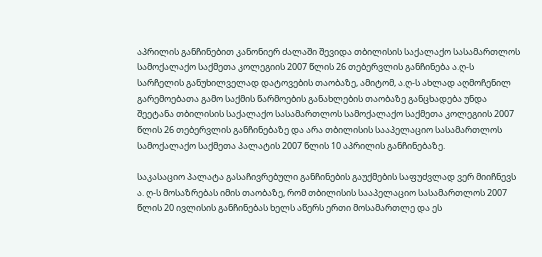აპრილის განჩინებით კანონიერ ძალაში შევიდა თბილისის საქალაქო სასამართლოს სამოქალაქო საქმეთა კოლეგიის 2007 წლის 26 თებერვლის განჩინება ა.ღ-ს სარჩელის განუხილველად დატოვების თაობაზე, ამიტომ, ა.ღ-ს ახლად აღმოჩენილ გარემოებათა გამო საქმის წარმოების განახლების თაობაზე განცხადება უნდა შეეტანა თბილისის საქალაქო სასამართლოს სამოქალაქო საქმეთა კოლეგიის 2007 წლის 26 თებერვლის განჩინებაზე და არა თბილისის სააპელაციო სასამართლოს სამოქალაქო საქმეთა პალატის 2007 წლის 10 აპრილის განჩინებაზე.

საკასაციო პალატა გასაჩივრებული განჩინების გაუქმების საფუძვლად ვერ მიიჩნევს ა. ღ-ს მოსაზრებას იმის თაობაზე, რომ თბილისის სააპელაციო სასამართლოს 2007 წლის 20 ივლისის განჩინებას ხელს აწერს ერთი მოსამართლე და ეს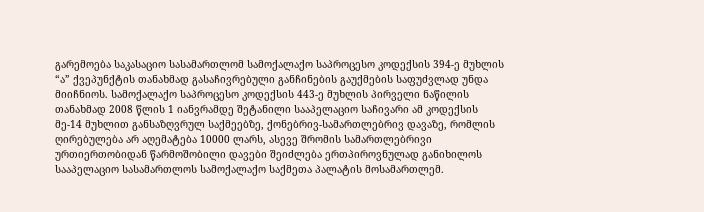გარემოება საკასაციო სასამართლომ სამოქალაქო საპროცესო კოდექსის 394-ე მუხლის “ა” ქვეპუნქტის თანახმად გასაჩივრებული განჩინების გაუქმების საფუძვლად უნდა მიიჩნიოს. სამოქალაქო საპროცესო კოდექსის 443-ე მუხლის პირველი ნაწილის თანახმად 2008 წლის 1 იანვრამდე შეტანილი სააპელაციო საჩივარი ამ კოდექსის მე-14 მუხლით განსაზღვრულ საქმეებზე, ქონებრივ-სამართლებრივ დავაზე, რომლის ღირებულება არ აღემატება 10000 ლარს, ასევე შრომის სამართლებრივი ურთიერთობიდან წარმოშობილი დავები შეიძლება ერთპიროვნულად განიხილოს სააპელაციო სასამართლოს სამოქალაქო საქმეთა პალატის მოსამართლემ.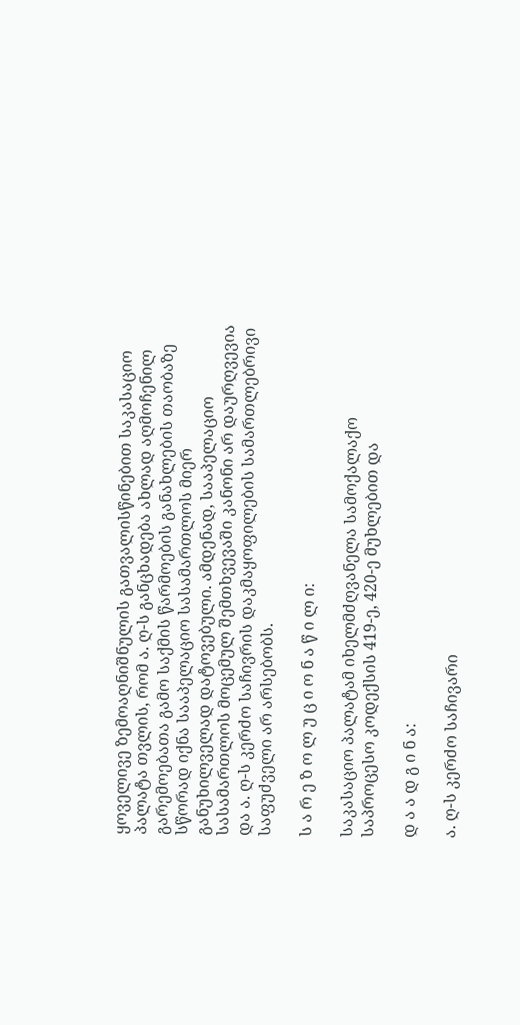ყოველივე ზემოაღნიშნულის გათვალისწინებით საკასაციო პალატა თვლის, რომ ა. ღ-ს განცხადება ახლად აღმოჩენილ გარემოებათა გამო საქმის წარმოების განახლების თაობაზე სწორად იქნა სააპელაციო სასამართლოს მიერ განუხილველად დატოვებული. ამდენად, სააპელაციო სასამართლოს მოცემულ შემთხვევაში კანონი არ დაურღვევია და ა. ღ-ს კერძო საჩივრის დაკმაყოფილების სამართლებრივი საფუძველი არ არსებობს.

ს ა რ ე ზ ო ლ უ ც ი ო ნ ა წ ი ლ ი:

საკასაციო პალატამ იხელმძღვანელა სამოქალაქო საპროცესო კოდექსის 419-ე, 420-ე მუხლებით და

დ ა ა დ გ ი ნ ა:

ა. ღ-ს კერძო საჩივარი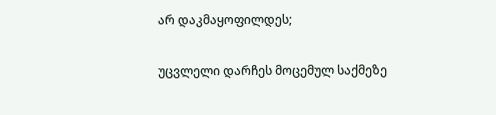არ დაკმაყოფილდეს;

უცვლელი დარჩეს მოცემულ საქმეზე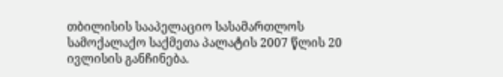თბილისის სააპელაციო სასამართლოს სამოქალაქო საქმეთა პალატის 2007 წლის 20 ივლისის განჩინება.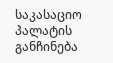საკასაციო პალატის განჩინება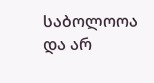საბოლოოა და არ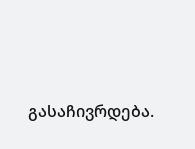გასაჩივრდება.